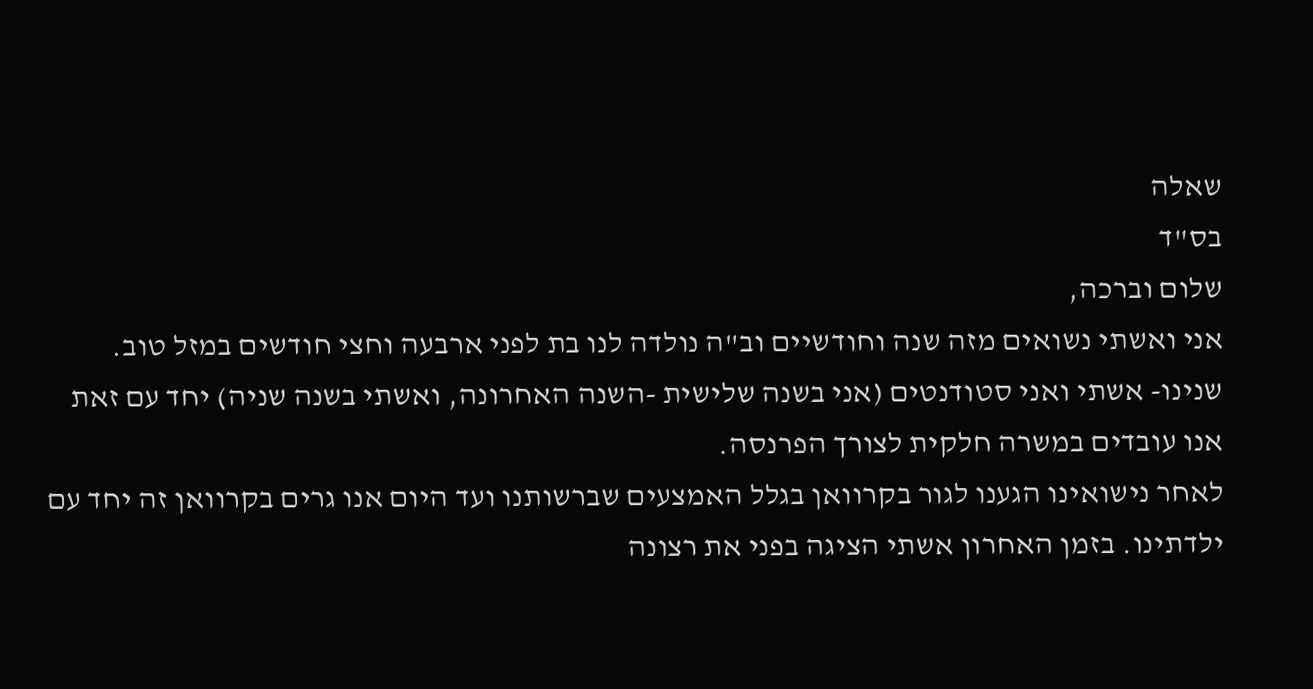שאלה
בס"ד
שלום וברכה,
אני ואשתי נשואים מזה שנה וחודשיים וב"ה נולדה לנו בת לפני ארבעה וחצי חודשים במזל טוב.
שנינו- אשתי ואני סטודנטים (אני בשנה שלישית -השנה האחרונה, ואשתי בשנה שניה) יחד עם זאת אנו עובדים במשרה חלקית לצורך הפרנסה.
לאחר נישואינו הגענו לגור בקרוואן בגלל האמצעים שברשותנו ועד היום אנו גרים בקרוואן זה יחד עם ילדתינו. בזמן האחרון אשתי הציגה בפני את רצונה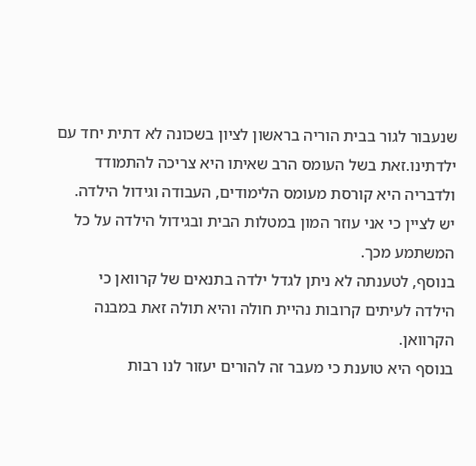שנעבור לגור בבית הוריה בראשון לציון בשכונה לא דתית יחד עם ילדתינו.זאת בשל העומס הרב שאיתו היא צריכה להתמודד ולדבריה היא קורסת מעומס הלימודים, העבודה וגידול הילדה.
יש לציין כי אני עוזר המון במטלות הבית ובגידול הילדה על כל המשתמע מכך.
בנוסף, לטענתה לא ניתן לגדל ילדה בתנאים של קרוואן כי הילדה לעיתים קרובות נהיית חולה והיא תולה זאת במבנה הקרוואן.
בנוסף היא טוענת כי מעבר זה להורים יעזור לנו רבות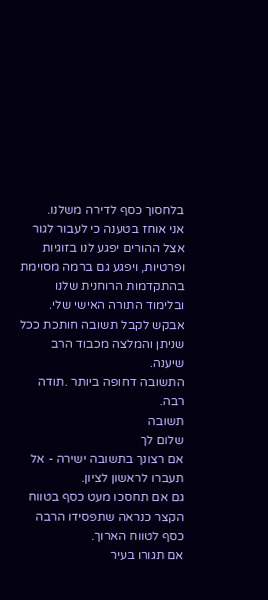בלחסוך כסף לדירה משלנו.
אני אוחז בטענה כי לעבור לגור אצל ההורים יפגע לנו בזוגיות ופרטיות, ויפגע גם ברמה מסוימת בהתקדמות הרוחנית שלנו ובלימוד התורה האישי שלי.
אבקש לקבל תשובה חותכת ככל שניתן והמלצה מכבוד הרב שיענה.
התשובה דחופה ביותר .תודה רבה.
תשובה
שלום לך
אם רצונך בתשובה ישירה - אל תעברו לראשון לציון.
גם אם תחסכו מעט כסף בטווח הקצר כנראה שתפסידו הרבה כסף לטווח הארוך.
אם תגורו בעיר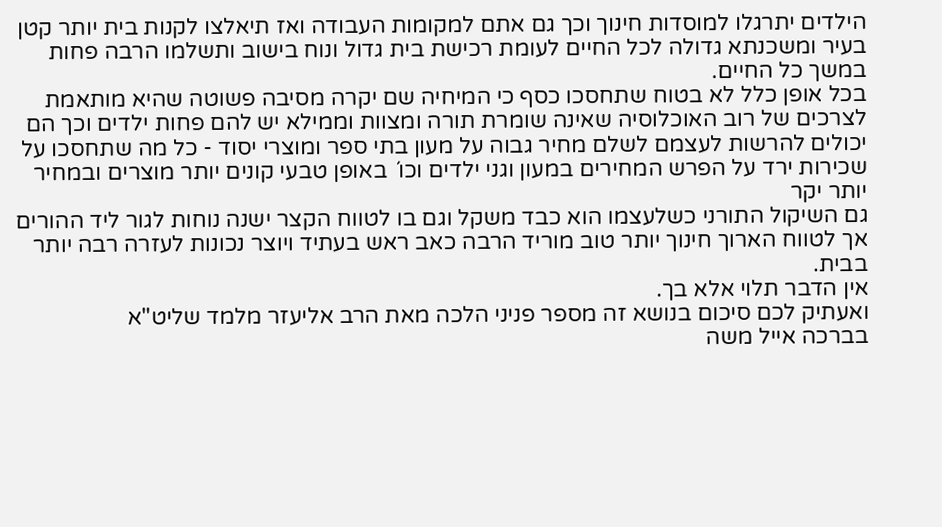הילדים יתרגלו למוסדות חינוך וכך גם אתם למקומות העבודה ואז תיאלצו לקנות בית יותר קטן בעיר ומשכנתא גדולה לכל החיים לעומת רכישת בית גדול ונוח בישוב ותשלמו הרבה פחות במשך כל החיים.
בכל אופן כלל לא בטוח שתחסכו כסף כי המיחיה שם יקרה מסיבה פשוטה שהיא מותאמת לצרכים של רוב האוכלוסיה שאינה שומרת תורה ומצוות וממילא יש להם פחות ילדים וכך הם יכולים להרשות לעצמם לשלם מחיר גבוה על מעון בתי ספר ומוצרי יסוד - כל מה שתחסכו על שכירות ירד על הפרש המחירים במעון וגני ילדים וכו´ באופן טבעי קונים יותר מוצרים ובמחיר יותר יקר
גם השיקול התורני כשלעצמו הוא כבד משקל וגם בו לטווח הקצר ישנה נוחות לגור ליד ההורים אך לטווח הארוך חינוך יותר טוב מוריד הרבה כאב ראש בעתיד ויוצר נכונות לעזרה רבה יותר בבית.
אין הדבר תלוי אלא בך.
ואעתיק לכם סיכום בנושא זה מספר פניני הלכה מאת הרב אליעזר מלמד שליט"א
בברכה אייל משה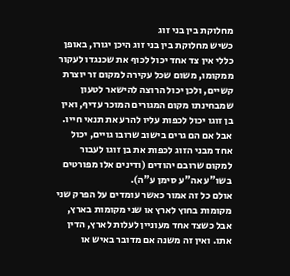מחלוקת בין בני זוג
כשיש מחלוקת בין בני זוג היכן יגורו, באופן כללי אין צד אחד יכול לכוף את שכנגדו לעקור ממקומו, משום שכל עקירה למקום זר יוצרת קשיים, ולכן יכול הרוצה להישאר לטעון שמבחינתו מקום המגורים המוכר עדיף, ואין בן זוגו יכול לכפות עליו להרע את תנאי חייו. אבל אם הם גרים בישוב שרובו גויים, יכול אחד מבני הזוג לכפות את בן זוגו לעבור למקום שרובם יהודים (ודינים אלו מפורטים בשו"ע אה"ע סימן ע"ה).
אולם כל זה אמור כאשר עומדים על הפרק שני מקומות בחוץ לארץ או שני מקומות בארץ, אבל כשצד אחד מעוניין לעלות לארץ, הדין אתו. ואין זה משנה אם מדובר באיש או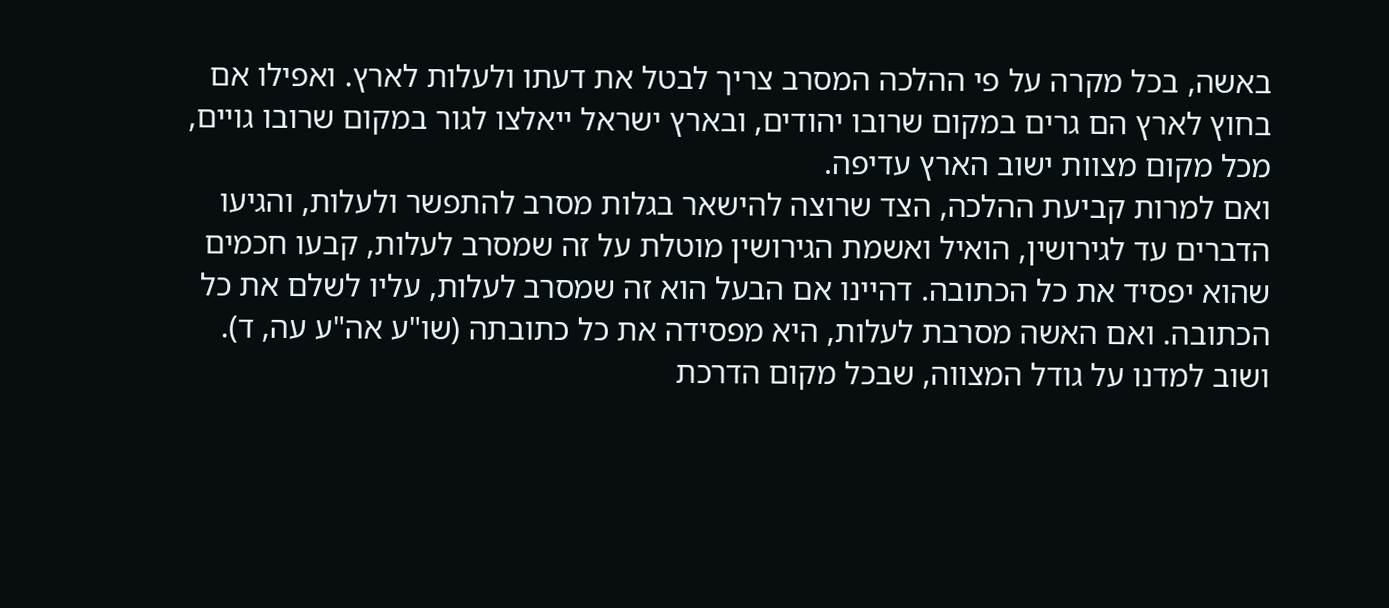באשה, בכל מקרה על פי ההלכה המסרב צריך לבטל את דעתו ולעלות לארץ. ואפילו אם בחוץ לארץ הם גרים במקום שרובו יהודים, ובארץ ישראל ייאלצו לגור במקום שרובו גויים, מכל מקום מצוות ישוב הארץ עדיפה.
ואם למרות קביעת ההלכה, הצד שרוצה להישאר בגלות מסרב להתפשר ולעלות, והגיעו הדברים עד לגירושין, הואיל ואשמת הגירושין מוטלת על זה שמסרב לעלות, קבעו חכמים שהוא יפסיד את כל הכתובה. דהיינו אם הבעל הוא זה שמסרב לעלות, עליו לשלם את כל הכתובה. ואם האשה מסרבת לעלות, היא מפסידה את כל כתובתה (שו"ע אה"ע עה, ד).
ושוב למדנו על גודל המצווה, שבכל מקום הדרכת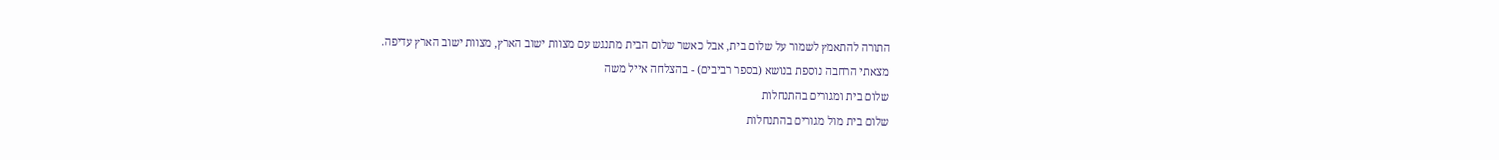התורה להתאמץ לשמור על שלום בית, אבל כאשר שלום הבית מתנגש עם מצוות ישוב הארץ, מצוות ישוב הארץ עדיפה.
מצאתי הרחבה נוספת בנושא (בספר רביבים) - בהצלחה אייל משה
שלום בית ומגורים בהתנחלות
שלום בית מול מגורים בהתנחלות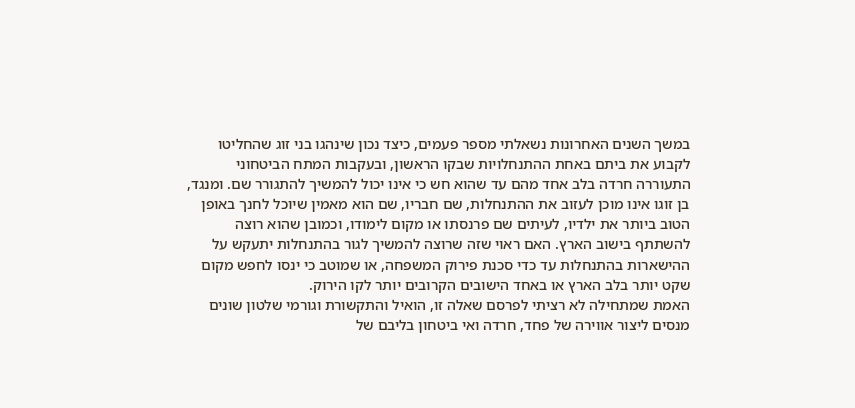במשך השנים האחרונות נשאלתי מספר פעמים, כיצד נכון שינהגו בני זוג שהחליטו לקבוע את ביתם באחת ההתנחלויות שבקו הראשון, ובעקבות המתח הביטחוני התעוררה חרדה בלב אחד מהם עד שהוא חש כי אינו יכול להמשיך להתגורר שם. ומנגד, בן זוגו אינו מוכן לעזוב את ההתנחלות, שם חבריו, שם הוא מאמין שיוכל לחנך באופן הטוב ביותר את ילדיו, לעיתים שם פרנסתו או מקום לימודו, וכמובן שהוא רוצה להשתתף בישוב הארץ. האם ראוי שזה שרוצה להמשיך לגור בהתנחלות יתעקש על ההישארות בהתנחלות עד כדי סכנת פירוק המשפחה, או שמוטב כי ינסו לחפש מקום שקט יותר בלב הארץ או באחד הישובים הקרובים יותר לקו הירוק.
האמת שמתחילה לא רציתי לפרסם שאלה זו, הואיל והתקשורת וגורמי שלטון שונים מנסים ליצור אווירה של פחד, חרדה ואי ביטחון בליבם של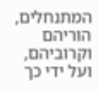המתנחלים, הוריהם וקרוביהם, ועל ידי כך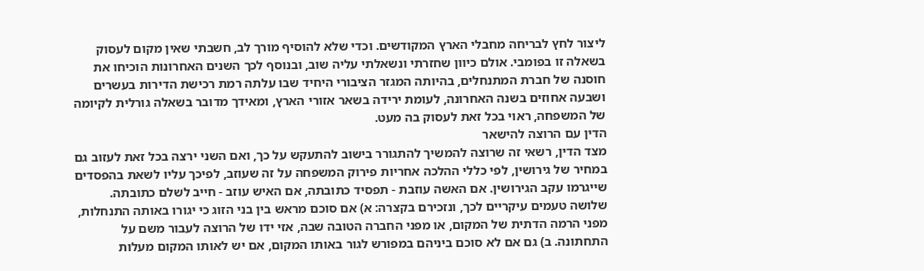ליצור לחץ לבריחה מחבלי הארץ המקודשים. וכדי שלא להוסיף מורך לב, חשבתי שאין מקום לעסוק בשאלה זו בפומבי. אולם כיוון שחזרתי ונשאלתי עליה שוב, ובנוסף לכך השנים האחרונות הוכיחו את חוסנה של חברת המתנחלים, בהיותה המגזר הציבורי היחיד שבו עלתה רמת רכישת הדירות בעשרים ושבעה אחוזים בשנה האחרונה, לעומת ירידה בשאר אזורי הארץ, ומאידך מדובר בשאלה גורלית לקיומה של המשפחה, ראוי בכל זאת לעסוק בה מעט.
הדין עם הרוצה להישאר
מצד הדין, רשאי זה שרוצה להמשיך להתגורר בישוב להתעקש על כך, ואם השני ירצה בכל זאת לעזוב גם במחיר של גירושין, לפי כללי ההלכה אחריות פירוק המשפחה על זה שעוזב, לפיכך עליו לשאת בהפסדים שייגרמו עקב הגירושין. אם האשה עוזבת - תפסיד כתובתה, אם האיש עוזב - חייב לשלם כתובתה.
שלושה טעמים עיקריים לכך, ונזכירם בקצרה: א) אם סוכם מראש בין בני הזוג כי יגורו באותה התנחלות, מפני הרמה הדתית של המקום, או מפני החברה הטובה שבה, אזי ידו של הרוצה לעבור משם על התחתונה. ב) גם אם לא סוכם ביניהם במפורש לגור באותו המקום, אם יש לאותו המקום מעלות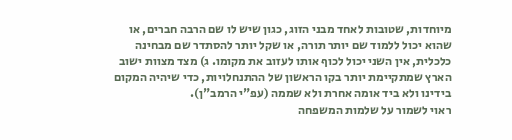מיוחדות, שטובות לאחד מבני הזוג, כגון שיש לו שם הרבה חברים, או שהוא יכול ללמוד שם יותר תורה, או שקל יותר להסתדר שם מבחינה כלכלית, אין השני יכול לכוף אותו לעזוב את מקומו. ג) מצד מצוות ישוב הארץ שמתקיימת יותר בקו הראשון של ההתנחלויות, כדי שיהיה המקום בידינו ולא ביד אומה אחרת ולא שממה (עפ"י הרמב"ן).
ראוי לשמור על שלמות המשפחה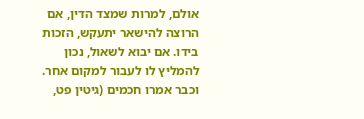אולם, למרות שמצד הדין, אם הרוצה להישאר יתעקש, הזכות בידו. אם יבוא לשאול, נכון להמליץ לו לעבור למקום אחר. וכבר אמרו חכמים (גיטין פט,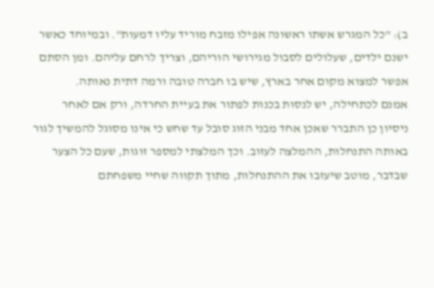ב): "כל המגרש אשתו ראשונה אפילו מזבח מוריד עליו דמעות". ובמיוחד כאשר ישנם ילדים, שעלולים לסבול מגירושי הוריהם, וצריך לרחם עליהם. ומן הסתם אפשר למצוא מקום אחר בארץ, שיש בו חברה טובה ורמה דתית נאותה.
אמנם לכתחילה, יש לנסות בכנות לפתור את בעיית החרדה, ורק אם לאחר ניסיון כן התברר שאכן אחד מבני הזוג סובל עד שחש כי אינו מסוגל להמשיך לגור באותה התנחלות, ההמלצה לעזוב. וכך המלצתי למספר זוגות, שעם כל הצער שבדבר, מוטב שיעזבו את ההתנחלות, מתוך תקווה שחיי משפחתם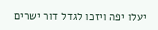יעלו יפה ויזכו לגדל דור ישרים